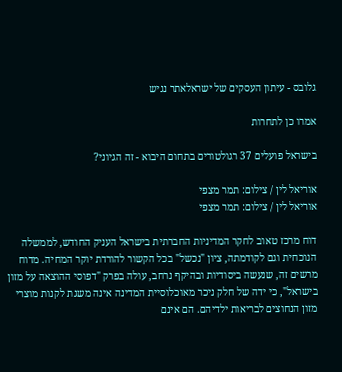גלובס - עיתון העסקים של ישראלאתר נגיש

אמרו כן לתחרות

בישראל פועלים 37 רגולטורים בתחום היבוא - זה הגיוני?

אוריאל לין / צילום: תמר מצפי
אוריאל לין / צילום: תמר מצפי

דוח מרכז טאוב לחקר המדיניות החברתית בישראל העניק החודש, לממשלה הנוכחית וגם לקודמתה, ציון "נכשל" בכל הקשור להורדת יוקר המחיה. מדוח מרשים זה, שנעשה ביסודיות ובהיקף נרחב, עולה בפרק "דפוסי ההוצאה על מזון בישראל", כי ידה של חלק ניכר מאוכלוסיית המדינה אינה משגת לקנות מוצרי מזון הנחוצים לבריאות ילדיהם. הם אינם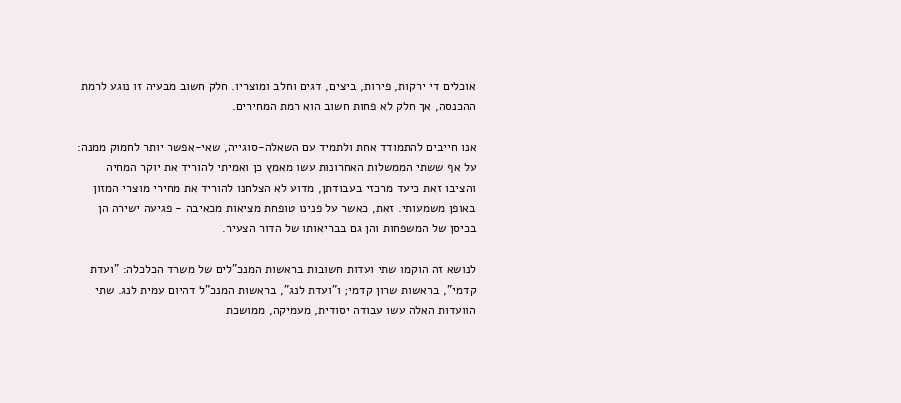אוכלים די ירקות, פירות, ביצים, דגים וחלב ומוצריו. חלק חשוב מבעיה זו נוגע לרמת ההכנסה, אך חלק לא פחות חשוב הוא רמת המחירים.

אנו חייבים להתמודד אחת ולתמיד עם השאלה-סוגייה, שאי-אפשר יותר לחמוק ממנה: על אף ששתי הממשלות האחרונות עשו מאמץ כן ואמיתי להוריד את יוקר המחיה והציבו זאת כיעד מרכזי בעבודתן, מדוע לא הצלחנו להוריד את מחירי מוצרי המזון באופן משמעותי. זאת, כאשר על פנינו טופחת מציאות מכאיבה - פגיעה ישירה הן בכיסן של המשפחות והן גם בבריאותו של הדור הצעיר.

לנושא זה הוקמו שתי ועדות חשובות בראשות המנכ"לים של משרד הכלכלה: "ועדת קדמי", בראשות שרון קדמי; ו"ועדת לנג", בראשות המנכ"ל דהיום עמית לנג. שתי הוועדות האלה עשו עבודה יסודית, מעמיקה, ממושכת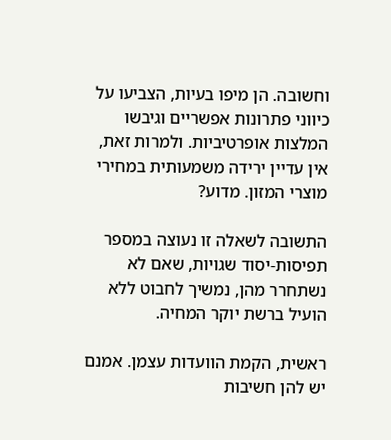וחשובה. הן מיפו בעיות, הצביעו על כיווני פתרונות אפשריים וגיבשו המלצות אופרטיביות. ולמרות זאת, אין עדיין ירידה משמעותית במחירי מוצרי המזון. מדוע?

התשובה לשאלה זו נעוצה במספר תפיסות-יסוד שגויות, שאם לא נשתחרר מהן, נמשיך לחבוט ללא הועיל ברשת יוקר המחיה.

ראשית, הקמת הוועדות עצמן. אמנם יש להן חשיבות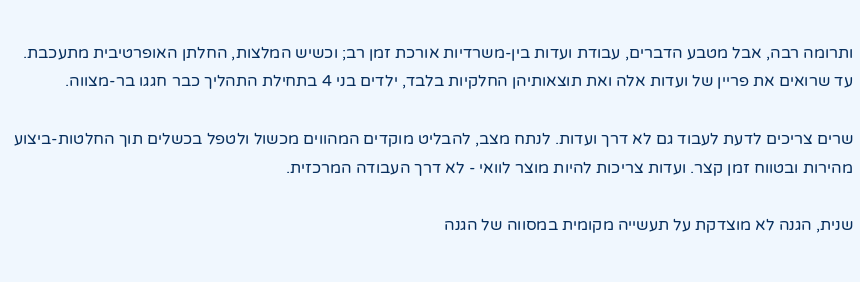ותרומה רבה, אבל מטבע הדברים, עבודת ועדות בין-משרדיות אורכת זמן רב; וכשיש המלצות, החלתן האופרטיבית מתעכבת. עד שרואים את פריין של ועדות אלה ואת תוצאותיהן החלקיות בלבד, ילדים בני 4 בתחילת התהליך כבר חגגו בר-מצווה.

שרים צריכים לדעת לעבוד גם לא דרך ועדות. לנתח מצב, להבליט מוקדים המהווים מכשול ולטפל בכשלים תוך החלטות-ביצוע מהירות ובטווח זמן קצר. ועדות צריכות להיות מוצר לוואי - לא דרך העבודה המרכזית.

שנית, הגנה לא מוצדקת על תעשייה מקומית במסווה של הגנה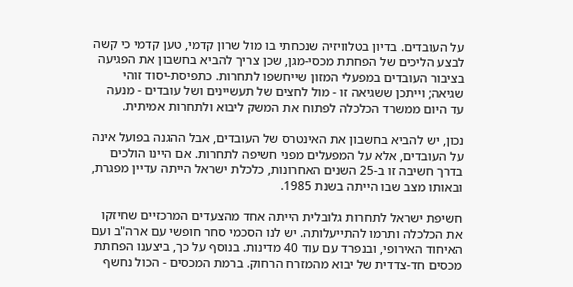על העובדים. בדיון בטלוויזיה שנכחתי בו מול שרון קדמי, טען קדמי כי קשה לבצע הליכים של הפחתת מכסי-מגן, שכן צריך להביא בחשבון את הפגיעה בציבור העובדים במפעלי המזון שייחשפו לתחרות. כתפיסת-יסוד זוהי שגיאה; וייתכן ששגיאה זו - מול לחצים של תעשיינים ושל עובדים - מנעה עד היום ממשרד הכלכלה לפתוח את המשק ליבוא ולתחרות אמיתית.

נכון, יש להביא בחשבון את האינטרס של העובדים, אבל ההגנה בפועל אינה על העובדים, אלא על המפעלים מפני חשיפה לתחרות. אם היינו הולכים בדרך חשיבה זו ב-25 השנים האחרונות, כלכלת ישראל הייתה עדיין מפגרת, ובאותו מצב שבו הייתה בשנת 1985.

חשיפת ישראל לתחרות גלובלית הייתה אחד מהצעדים המרכזיים שחיזקו את הכלכלה ותרמו להתייעלותה. יש לנו הסכמי סחר חופשי עם ארה"ב ועם האיחוד האירופי, ובנפרד עם עוד 40 מדינות. בנוסף על כך, ביצענו הפחתת מכסים חד-צדדית של יבוא מהמזרח הרחוק. ברמת המכסים - הכול נחשף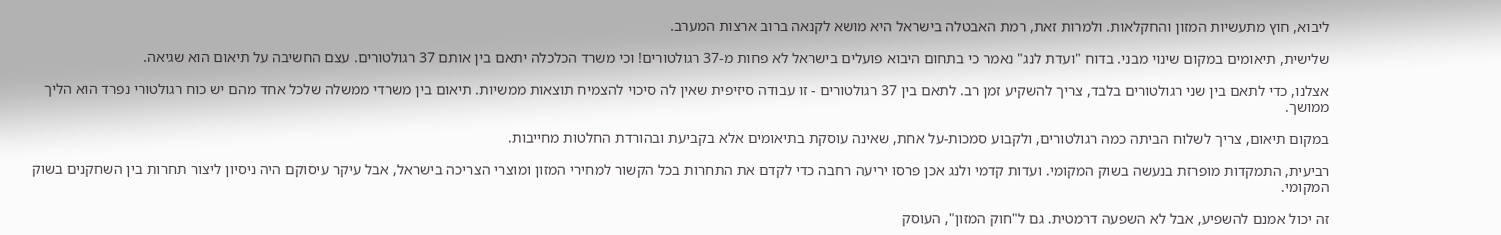ליבוא, חוץ מתעשיות המזון והחקלאות. ולמרות זאת, רמת האבטלה בישראל היא מושא לקנאה ברוב ארצות המערב.

שלישית, תיאומים במקום שינוי מבני. בדוח "ועדת לנג" נאמר כי בתחום היבוא פועלים בישראל לא פחות מ-37 רגולטורים! וכי משרד הכלכלה יתאם בין אותם 37 רגולטורים. עצם החשיבה על תיאום הוא שגיאה.

אצלנו, כדי לתאם בין שני רגולטורים בלבד, צריך להשקיע זמן רב. לתאם בין 37 רגולטורים - זו עבודה סיזיפית שאין לה סיכוי להצמיח תוצאות ממשיות. תיאום בין משרדי ממשלה שלכל אחד מהם יש כוח רגולטורי נפרד הוא הליך ממושך.

במקום תיאום, צריך לשלוח הביתה כמה רגולטורים, ולקבוע סמכות-על אחת, שאינה עוסקת בתיאומים אלא בקביעת ובהורדת החלטות מחייבות.

רביעית, התמקדות מופרזת בנעשה בשוק המקומי. ועדות קדמי ולנג אכן פרסו יריעה רחבה כדי לקדם את התחרות בכל הקשור למחירי המזון ומוצרי הצריכה בישראל, אבל עיקר עיסוקם היה ניסיון ליצור תחרות בין השחקנים בשוק המקומי.

זה יכול אמנם להשפיע, אבל לא השפעה דרמטית. גם ל"חוק המזון", העוסק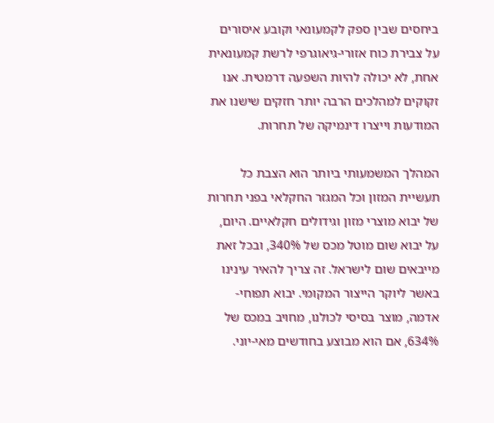ביחסים שבין ספק לקמעונאי וקובע איסורים על צבירת כוח אזורי-גיאוגרפי לרשת קמעונאית אחת, לא יכולה להיות השפעה דרמטית. אנו זקוקים למהלכים הרבה יותר חזקים שישנו את המודעות וייצרו דינמיקה של תחרות.

המהלך המשמעותי ביותר הוא הצבת כל תעשיית המזון וכל המגזר החקלאי בפני תחרות של יבוא מוצרי מזון וגידולים חקלאיים. היום, על יבוא שום מוטל מכס של 340%, ובכל זאת מייבאים שום לישראל. זה צריך להאיר עינינו באשר ליוקר הייצור המקומי. יבוא תפוחי-אדמה, מוצר בסיסי לכולנו, מחויב במכס של 634%, אם הוא מבוצע בחודשים מאי-יוני.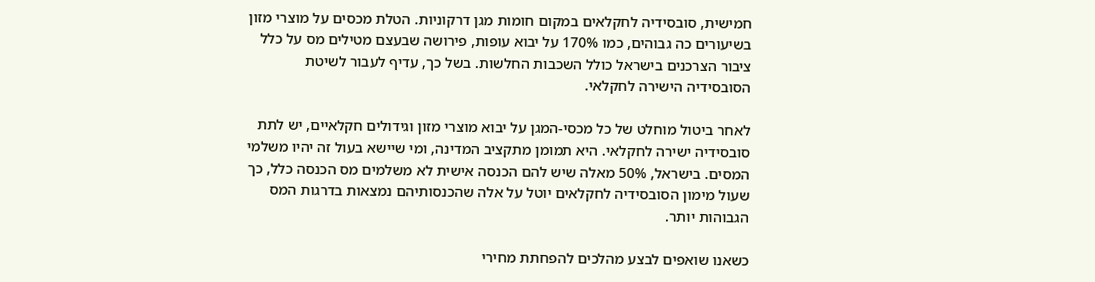חמישית, סובסידיה לחקלאים במקום חומות מגן דרקוניות. הטלת מכסים על מוצרי מזון בשיעורים כה גבוהים, כמו 170% על יבוא עופות, פירושה שבעצם מטילים מס על כלל ציבור הצרכנים בישראל כולל השכבות החלשות. בשל כך, עדיף לעבור לשיטת הסובסידיה הישירה לחקלאי.

לאחר ביטול מוחלט של כל מכסי-המגן על יבוא מוצרי מזון וגידולים חקלאיים, יש לתת סובסידיה ישירה לחקלאי. היא תמומן מתקציב המדינה, ומי שיישא בעול זה יהיו משלמי המסים. בישראל, 50% מאלה שיש להם הכנסה אישית לא משלמים מס הכנסה כלל, כך שעול מימון הסובסידיה לחקלאים יוטל על אלה שהכנסותיהם נמצאות בדרגות המס הגבוהות יותר.

כשאנו שואפים לבצע מהלכים להפחתת מחירי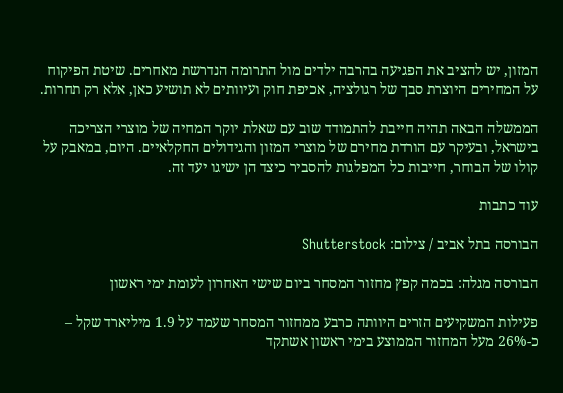המזון, יש להציב את הפגיעה בהרבה ילדים מול התרומה הנדרשת מאחרים. שיטת הפיקוח על המחירים היוצרת סבך של רגולציה, אכיפת חוק ועיוותים לא תושיע כאן, אלא רק תחרות.

הממשלה הבאה תהיה חייבת להתמודד שוב עם שאלת יוקר המחיה של מוצרי הצריכה בישראל, ובעיקר עם הורדת מחירם של מוצרי המזון והגידולים החקלאיים. היום, במאבק על קולו של הבוחר, חייבות כל המפלגות להסביר כיצד הן ישיגו יעד זה.

עוד כתבות

הבורסה בתל אביב / צילום: Shutterstock

הבורסה מגלה: בכמה קפץ מחזור המסחר ביום שישי האחרון לעומת ימי ראשון

פעילות המשקיעים הזרים היוותה כרבע ממחזור המסחר שעמד על 1.9 מיליארד שקל – כ-26% מעל המחזור הממוצע בימי ראשון אשתקד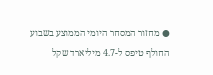● מחזור המסחר היומי הממוצע בשבוע החולף טיפס ל-4.7 מיליארד שקל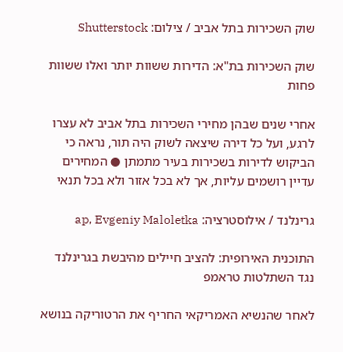שוק השכירות בתל אביב / צילום: Shutterstock

שוק השכירות בת"א: הדירות ששוות יותר ואלו ששוות פחות

אחרי שנים שבהן מחירי השכירות בתל אביב לא עצרו לרגע, ועל כל דירה שיצאה לשוק היה תור, נראה כי הביקוש לדירות בשכירות בעיר מתמתן ● המחירים עדיין רושמים עליות, אך לא בכל אזור ולא בכל תנאי

גרינלנד / אילוסטרציה: ap, Evgeniy Maloletka

התוכנית האירופית: להציב חיילים מהיבשת בגרינלנד נגד השתלטות טראמפ

לאחר שהנשיא האמריקאי החריף את הרטוריקה בנושא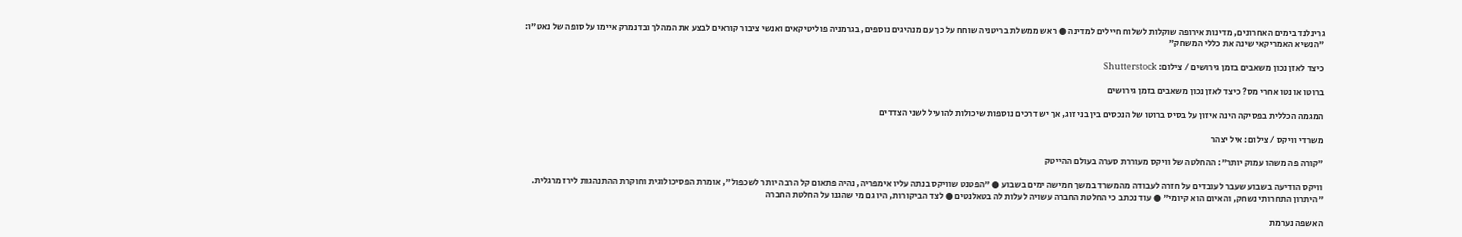גרינלנד בימים האחרונים, מדינות אירופה שוקלות לשלוח חיילים למדינה ● ראש ממשלת בריטניה שוחח על כך עם מנהיגים נוספים, בגרמניה פוליטיקאים ואנשי ציבור קוראים לבצע את המהלך ובדנמרק איימו על סופה של נאט"ו: "הנשיא האמריקאי שינה את כללי המשחק"

כיצד לאזן נכון משאבים בזמן גירושים / צילום: Shutterstock

ברוטו או נטו אחרי מס? כיצד לאזן נכון משאבים בזמן גירושים

המגמה הכללית בפסיקה הינה איזון על בסיס ברוטו של הנכסים בין בני זוג, אך יש דרכים נוספות שיכולות להועיל לשני הצדדים

משרדי וויקס / צילום: איל יצהר

"קורה פה משהו עמוק יותר": ההחלטה של וויקס מעוררת סערה בעולם ההייטק

וויקס הודיעה בשבוע שעבר לעובדים על חזרה לעבודה מהמשרד במשך חמישה ימים בשבוע ● "הפטנט שוויקס בנתה עליו אימפריה, נהיה פתאום קל הרבה יותר לשכפול", אומרת הפסיכולוגית וחוקרת ההתנהגות לירז מרגלית. "היתרון התחרותי נשחק, והאיום הוא קיומי" ● עוד נכתב כי החלטת החברה עשויה לעלות לה בטאלנטים ● לצד הביקורות, היו גם מי שהגנו על החלטת החברה

האשפה נערמת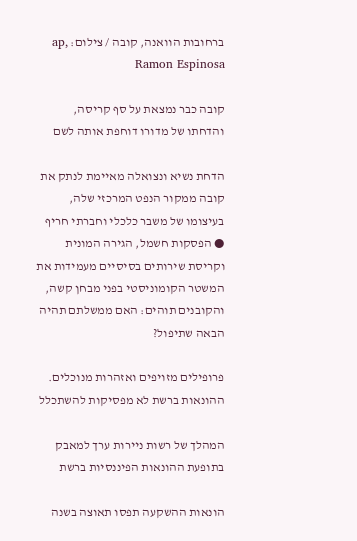ברחובות הוואנה, קובה / צילום: ap, Ramon Espinosa

קובה כבר נמצאת על סף קריסה, והדחתו של מדורו דוחפת אותה לשם

הדחת נשיא ונצואלה מאיימת לנתק את קובה ממקור הנפט המרכזי שלה, בעיצומו של משבר כלכלי וחברתי חריף ● הפסקות חשמל, הגירה המונית וקריסת שירותים בסיסיים מעמידות את המשטר הקומוניסטי בפני מבחן קשה, והקובנים תוהים: האם ממשלתם תהיה הבאה שתיפול?

פרופילים מזויפים ואזהרות מנוכלים. ההונאות ברשת לא מפסיקות להשתכלל

המהלך של רשות ניירות ערך למאבק בתופעת ההונאות הפיננסיות ברשת

הונאות ההשקעה תפסו תאוצה בשנה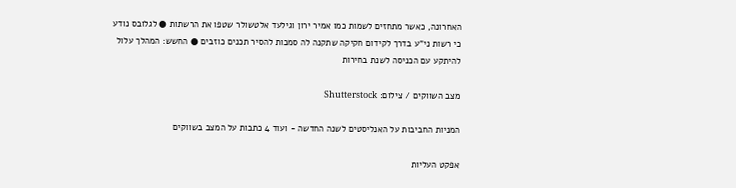האחרונה, כאשר מתחזים לשמות כמו אמיר ירון וגילעד אלטשולר שטפו את הרשתות ● לגלובס נודע כי רשות ני"ע בדרך לקידום חקיקה שתקנה לה סמכות להסיר תכנים כוזבים ● החשש: המהלך עלול להיתקע עם הכניסה לשנת בחירות

מצב השווקים / צילום: Shutterstock

המניות החביבות על האנליסטים לשנה החדשה - ועוד 4 כתבות על המצב בשווקים

אפקט העליות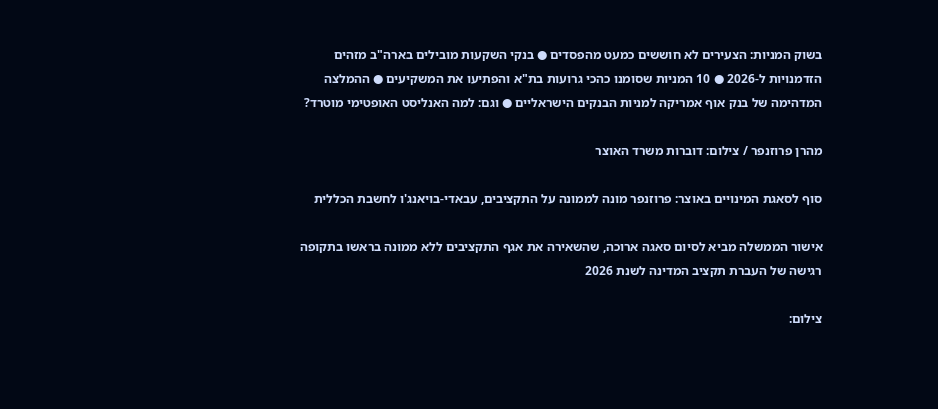בשוק המניות: הצעירים לא חוששים כמעט מהפסדים ● בנקי השקעות מובילים בארה"ב מזהים הזדמנויות ל-2026 ● 10 המניות שסומנו כהכי גרועות בת"א והפתיעו את המשקיעים ● ההמלצה המדהימה של בנק אוף אמריקה למניות הבנקים הישראליים ● וגם: למה האנליסט האופטימי מוטרד?

מהרן פרוזנפר / צילום: דוברות משרד האוצר

סוף לסאגת המינויים באוצר: פרוזנפר מונה לממונה על התקציבים, עבאדי-בויאנג'ו לחשבת הכללית

אישור הממשלה מביא לסיום סאגה ארוכה, שהשאירה את אגף התקציבים ללא ממונה בראשו בתקופה רגישה של העברת תקציב המדינה לשנת 2026

צילום: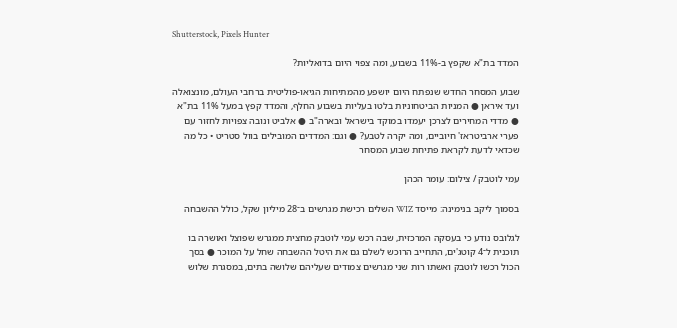Shutterstock, Pixels Hunter

המדד בת"א שקפץ ב-11% בשבוע, ומה צפוי היום בדואליות?

שבוע המסחר החדש שנפתח היום יושפע מהמתיחות הגיאו-פוליטית ברחבי העולם, מונצואלה ועד איראן ● המניות הביטחוניות בלטו בעליות בשבוע החלף, והמדד קפץ במעל 11% בת"א ● מדדי המחירים לצרכן יעמדו במוקד בישראל ובארה"ב ● אלביט ונובה צפויות לחזור עם פערי ארביטראז' חיוביים, ומה יקרה לטבע? ● וגם: המדדים המובילים בוול סטריט • כל מה שכדאי לדעת לקראת פתיחת שבוע המסחר

עמי לוטבק / צילום: עומר הכהן

בסמוך ליקב בנימינה: מייסד WIZ השלים רכישת מגרשים ב־28 מיליון שקל, כולל ההשבחה

לגלובס נודע כי בעסקה המרכזית, שבה רכש עמי לוטבק מחצית ממגרש שפוצל ואושרה בו תוכנית ל־4 קוטג'ים, התחייב הרוכש לשלם גם את היטל ההשבחה שחל על המוכר ● בסך הכול רכשו לוטבק ואשתו רות שני מגרשים צמודים שעליהם שלושה בתים, במסגרת שלוש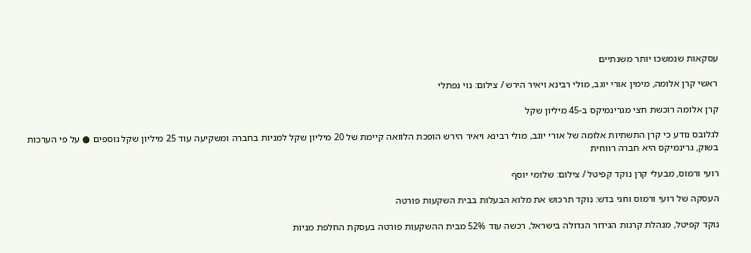עסקאות שנמשכו יותר משנתיים

ראשי קרן אלומה, מימין אורי יוגב, מולי רבינא ויאיר הירש / צילום: נוי נפתלי

קרן אלומה רוכשת חצי מגרינמיקס ב-45 מיליון שקל

לגלובס נודע כי קרן התשתיות אלומה של אורי יוגב, מולי רבינא ויאיר הירש הופכת הלוואה קיימת של 20 מיליון שקל למניות בחברה ומשקיעה עוד 25 מיליון שקל נוספים ● על פי הערכות בשוק, גרינמיקס היא חברה רווחית

רועי ורמוס, מבעלי קרן נוקד קפיטל / צילום: שלומי יוסף

העסקה של רועי ורמוס וחגי בדש: נוקד תרכוש את מלוא הבעלות בבית השקעות פורטה

נוקד קפיטל, מנהלת קרנות הגידור הגדולה בישראל, רכשה עוד 52% מבית ההשקעות פורטה בעסקת החלפת מניות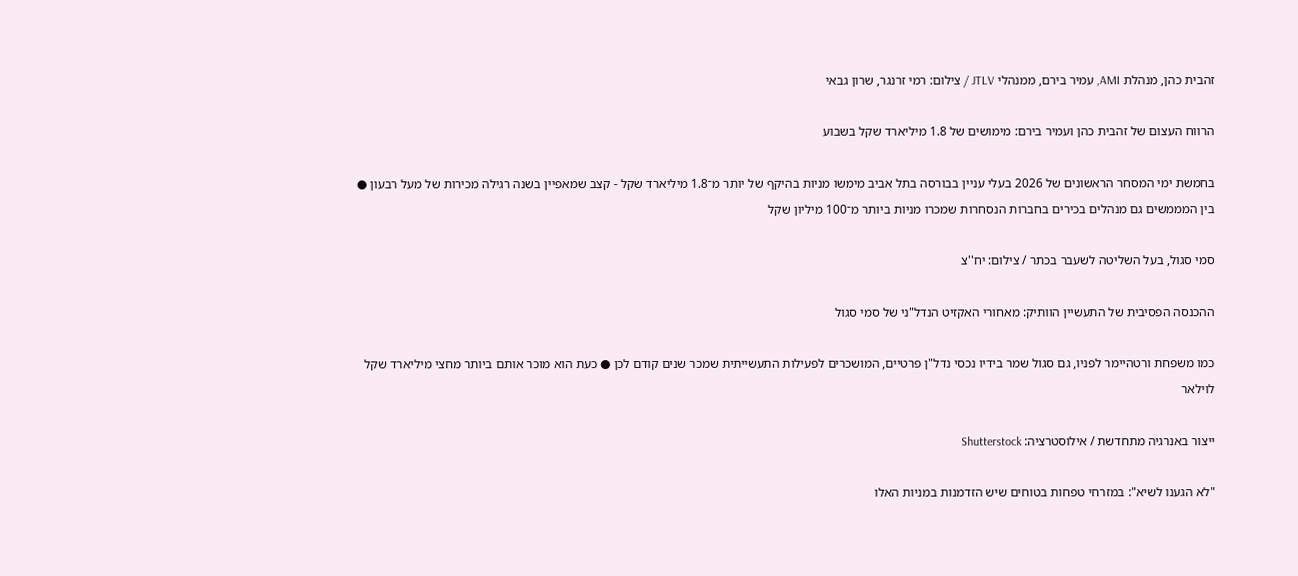זהבית כהן, מנהלת AMI, עמיר בירם, ממנהלי JTLV / צילום: רמי זרנגר, שרון גבאי

הרווח העצום של זהבית כהן ועמיר בירם: מימושים של 1.8 מיליארד שקל בשבוע

בחמשת ימי המסחר הראשונים של 2026 בעלי עניין בבורסה בתל אביב מימשו מניות בהיקף של יותר מ־1.8 מיליארד שקל - קצב שמאפיין בשנה רגילה מכירות של מעל רבעון ● בין המממשים גם מנהלים בכירים בחברות הנסחרות שמכרו מניות ביותר מ־100 מיליון שקל

סמי סגול, בעל השליטה לשעבר בכתר / צילום: יח''צ

ההכנסה הפסיבית של התעשיין הוותיק: מאחורי האקזיט הנדל"ני של סמי סגול

כמו משפחת ורטהיימר לפניו, גם סגול שמר בידיו נכסי נדל"ן פרטיים, המושכרים לפעילות התעשייתית שמכר שנים קודם לכן ● כעת הוא מוכר אותם ביותר מחצי מיליארד שקל לוילאר

ייצור באנרגיה מתחדשת / אילוסטרציה: Shutterstock

"לא הגענו לשיא": במזרחי טפחות בטוחים שיש הזדמנות במניות האלו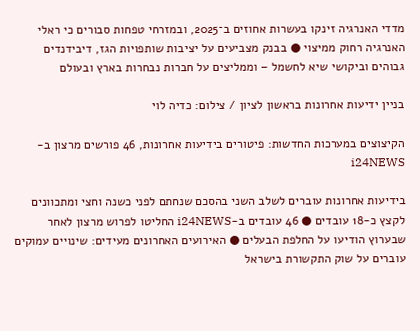מדדי האנרגיה זינקו בעשרות אחוזים ב־2025, ובמזרחי טפחות סבורים כי ראלי האנרגיה רחוק ממיצוי ● בבנק מצביעים על יציבות שותפויות הגז, דיבידנדים גבוהים וביקושי שיא לחשמל – וממליצים על חברות נבחרות בארץ ובעולם

בניין ידיעות אחרונות בראשון לציון / צילום: כדיה לוי

הקיצוצים במערכות החדשות: פיטורים בידיעות אחרונות, 46 פורשים מרצון ב-i24NEWS

בידיעות אחרונות עוברים לשלב השני בהסכם שנחתם לפני כשנה וחצי ומתכוונים לקצץ כ-18 עובדים ● 46 עובדים ב-i24NEWS החליטו לפרוש מרצון לאחר שבערוץ הודיעו על החלפת הבעלים ● האירועים האחרונים מעידים: שינויים עמוקים עוברים על שוק התקשורת בישראל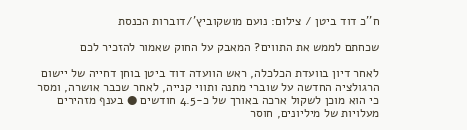ח''כ דוד ביטן / צילום: נועם מושקוביץ'/דוברות הכנסת

שכחתם לממש את התווים? המאבק על החוק שאמור להזכיר לכם

לאחר דיון בוועדת הכלכלה, ראש הוועדה דוד ביטן בוחן דחייה של יישום הרגולציה החדשה על שוברי מתנה ותווי קנייה, לאחר שכבר אושרה, ומסר כי הוא מוכן לשקול ארכה באורך של כ-4.5 חודשים ● בענף מזהירים מעלויות של מיליונים, חוסר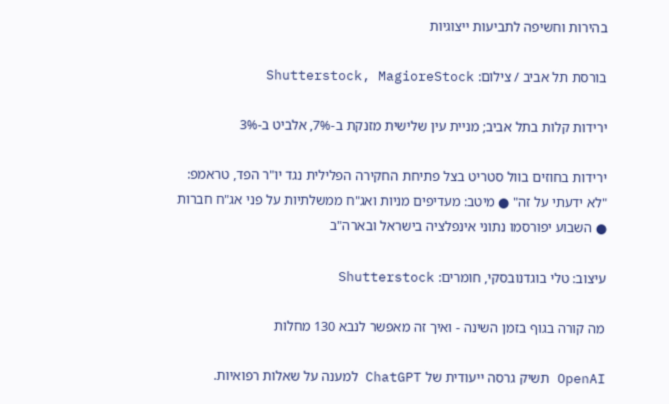בהירות וחשיפה לתביעות ייצוגיות

בורסת תל אביב / צילום: Shutterstock, MagioreStock

ירידות קלות בתל אביב; מניית עין שלישית מזנקת ב-7%, אלביט ב-3%

ירידות בחוזים בוול סטריט בצל פתיחת החקירה הפלילית נגד יו"ר הפד, טראמפ: "לא ידעתי על זה" ● מיטב: מעדיפים מניות ואג"ח ממשלתיות על פני אג"ח חברות ● השבוע יפורסמו נתוני אינפלציה בישראל ובארה"ב

עיצוב: טלי בוגדנובסקי, חומרים: Shutterstock

מה קורה בגוף בזמן השינה - ואיך זה מאפשר לנבא 130 מחלות

OpenAI תשיק גרסה ייעודית של ChatGPT למענה על שאלות רפואיות.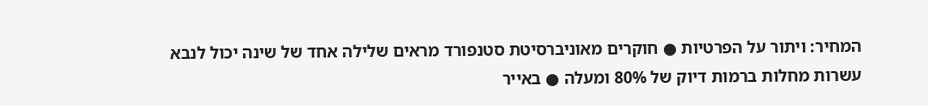המחיר: ויתור על הפרטיות ● חוקרים מאוניברסיטת סטנפורד מראים שלילה אחד של שינה יכול לנבא עשרות מחלות ברמות דיוק של 80% ומעלה ● באייר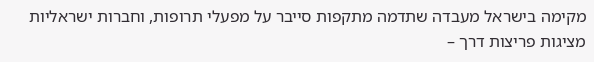מקימה בישראל מעבדה שתדמה מתקפות סייבר על מפעלי תרופות, וחברות ישראליות מציגות פריצות דרך –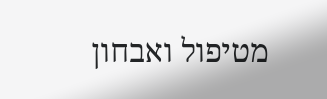מטיפול ואבחון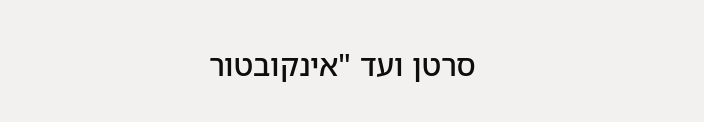סרטן ועד "אינקובטור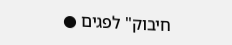חיבוק" לפגים ●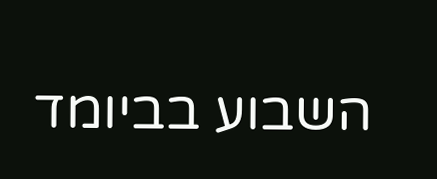השבוע בביומד